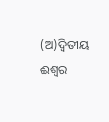(ଅ)ଦ୍ବିତୀୟ ଈଶ୍ବର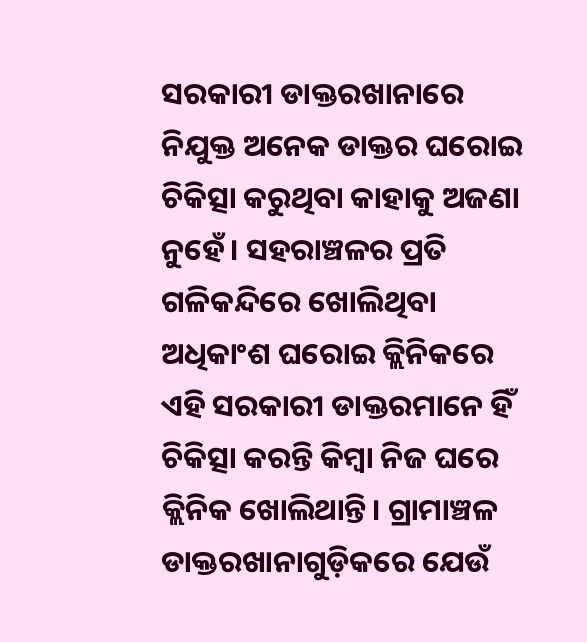ସରକାରୀ ଡାକ୍ତରଖାନାରେ ନିଯୁକ୍ତ ଅନେକ ଡାକ୍ତର ଘରୋଇ ଚିକିତ୍ସା କରୁଥିବା କାହାକୁ ଅଜଣା ନୁହେଁ। ସହରାଞ୍ଚଳର ପ୍ରତି ଗଳିକନ୍ଦିରେ ଖୋଲିଥିବା ଅଧିକାଂଶ ଘରୋଇ କ୍ଲିନିକରେ ଏହି ସରକାରୀ ଡାକ୍ତରମାନେ ହିଁ ଚିକିତ୍ସା କରନ୍ତି କିମ୍ବା ନିଜ ଘରେ କ୍ଲିନିକ ଖୋଲିଥାନ୍ତି। ଗ୍ରାମାଞ୍ଚଳ ଡାକ୍ତରଖାନାଗୁଡ଼ିକରେ ଯେଉଁ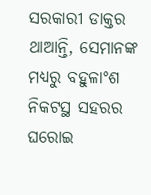ସରକାରୀ ଡାକ୍ତର ଥାଆନ୍ତି, ସେମାନଙ୍କ ମଧ୍ୟରୁ ବହୁଳାଂଶ ନିକଟସ୍ଥ ସହରର ଘରୋଇ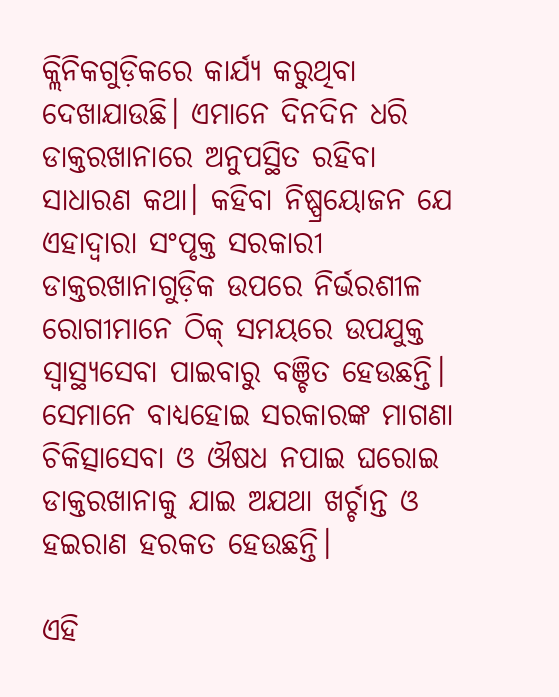କ୍ଲିନିକଗୁଡ଼ିକରେ କାର୍ଯ୍ୟ କରୁଥିବା ଦେଖାଯାଉଛି। ଏମାନେ ଦିନଦିନ ଧରି ଡାକ୍ତରଖାନାରେ ଅନୁପସ୍ଥିତ ରହିବା ସାଧାରଣ କଥା। କହିବା ନିଷ୍ପ୍ରୟୋଜନ ଯେ ଏହାଦ୍ବାରା ସଂପୃକ୍ତ ସରକାରୀ ଡାକ୍ତରଖାନାଗୁଡ଼ିକ ଉପରେ ନିର୍ଭରଶୀଳ ରୋଗୀମାନେ ଠିକ୍‌ ସମୟରେ ଉପଯୁକ୍ତ ସ୍ବାସ୍ଥ୍ୟସେବା ପାଇବାରୁ ବଞ୍ଚିତ ହେଉଛନ୍ତି। ସେମାନେ ବାଧ୍ୟହୋଇ ସରକାରଙ୍କ ମାଗଣା ଚିକିତ୍ସାସେବା ଓ ଔଷଧ ନପାଇ ଘରୋଇ ଡାକ୍ତରଖାନାକୁ ଯାଇ ଅଯଥା ଖର୍ଚ୍ଚାନ୍ତ ଓ ହଇରାଣ ହରକତ ହେଉଛନ୍ତି।

ଏହି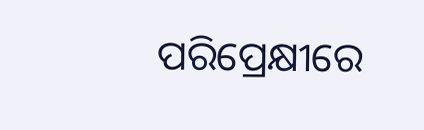ପରିପ୍ରେକ୍ଷୀରେ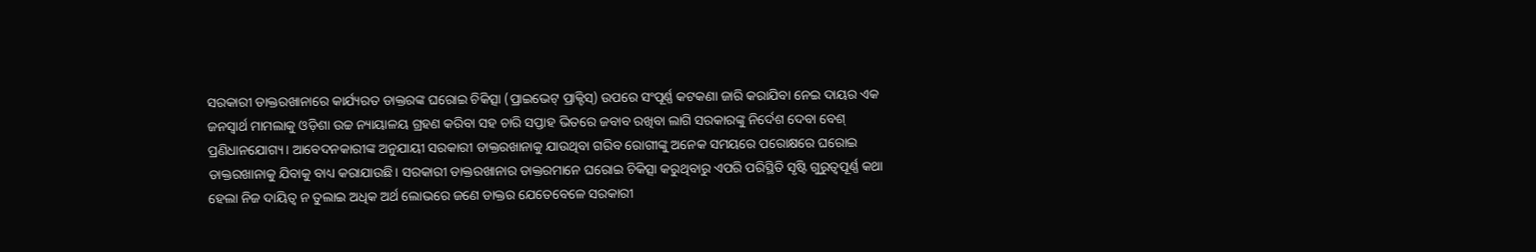ସରକାରୀ ଡାକ୍ତରଖାନାରେ କାର୍ଯ୍ୟରତ ଡାକ୍ତରଙ୍କ ଘରୋଇ ଚିକିତ୍ସା (ପ୍ରାଇଭେଟ୍‌ ପ୍ରାକ୍ଟିସ୍) ଉପରେ ସଂପୂର୍ଣ୍ଣ କଟକଣା ଜାରି କରାଯିବା ନେଇ ଦାୟର ଏକ ଜନସ୍ବାର୍ଥ ମାମଲାକୁ ଓଡ଼ିଶା ଉଚ୍ଚ ନ୍ୟାୟାଳୟ ଗ୍ରହଣ କରିବା ସହ ଚାରି ସପ୍ତାହ ଭିତରେ ଜବାବ ରଖିବା ଲାଗି ସରକାରଙ୍କୁ ନିର୍ଦେଶ ଦେବା ବେଶ୍ ପ୍ରଣିଧାନଯୋଗ୍ୟ। ଆବେଦନକାରୀଙ୍କ ଅନୁଯାୟୀ ସରକାରୀ ଡାକ୍ତରଖାନାକୁ ଯାଉଥିବା ଗରିବ ରୋଗୀଙ୍କୁ ଅନେକ ସମୟରେ ପରୋକ୍ଷରେ ଘରୋଇ ଡାକ୍ତରଖାନାକୁ ଯିବାକୁ ବାଧ୍ୟ କରାଯାଉଛି। ସରକାରୀ ଡାକ୍ତରଖାନାର ଡାକ୍ତରମାନେ ଘରୋଇ ଚିକିତ୍ସା କରୁଥିବାରୁ ଏପରି ପରିସ୍ଥିତି ସୃଷ୍ଟି ଗୁରୁତ୍ବପୂର୍ଣ୍ଣ କଥା ହେଲା ନିଜ ଦାୟିତ୍ବ ନ ତୁଲାଇ ଅଧିକ ଅର୍ଥ ଲୋଭରେ ଜଣେ ଡାକ୍ତର ଯେତେବେଳେ ସରକାରୀ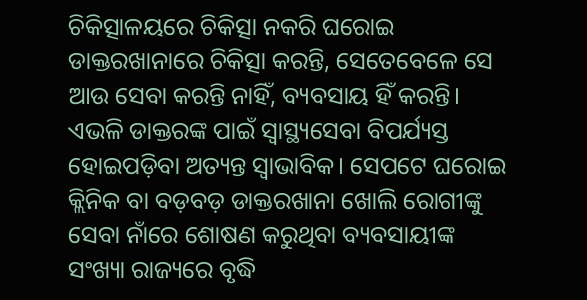ଚିକିତ୍ସାଳୟରେ ଚିକିତ୍ସା ନକରି ଘରୋଇ ଡାକ୍ତରଖାନାରେ ଚିକିତ୍ସା କରନ୍ତି, ସେତେବେଳେ ସେ ଆଉ ସେବା କରନ୍ତି ନାହିଁ, ବ୍ୟବସାୟ ହିଁ କରନ୍ତି। ଏଭଳି ଡାକ୍ତରଙ୍କ ପାଇଁ ସ୍ବାସ୍ଥ୍ୟସେବା ବିପର୍ଯ୍ୟସ୍ତ ହୋଇପଡ଼ିବା ଅତ୍ୟନ୍ତ ସ୍ବାଭାବିକ। ସେପଟେ ଘରୋଇ କ୍ଲିନିକ ବା ବଡ଼ବଡ଼ ଡାକ୍ତରଖାନା ଖୋଲି ରୋଗୀଙ୍କୁ ସେବା ନାଁରେ ଶୋଷଣ କରୁଥିବା ବ୍ୟବସାୟୀଙ୍କ ସଂଖ୍ୟା ରାଜ୍ୟରେ ବୃଦ୍ଧି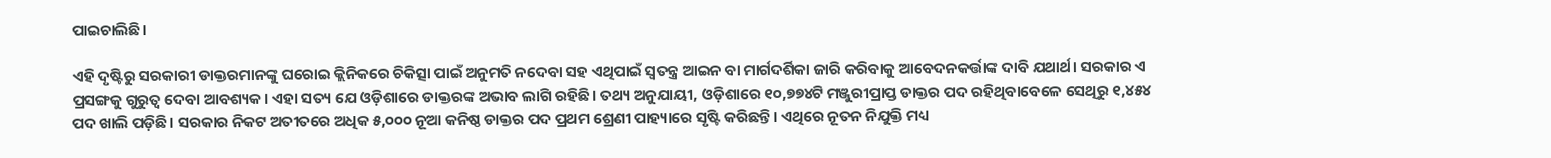ପାଇଚାଲିଛି।

ଏହି ଦୃଷ୍ଟିରୁ ସରକାରୀ ଡାକ୍ତରମାନଙ୍କୁ ଘରୋଇ କ୍ଲିନିକରେ ଚିକିତ୍ସା ପାଇଁ ଅନୁମତି ନଦେବା ସହ ଏଥିପାଇଁ ସ୍ବତନ୍ତ୍ର ଆଇନ ବା ମାର୍ଗଦର୍ଶିକା ଜାରି କରିବାକୁ ଆବେଦନକର୍ତ୍ତାଙ୍କ ଦାବି ଯଥାର୍ଥ। ସରକାର ଏ ପ୍ରସଙ୍ଗକୁ ଗୁରୁତ୍ବ ଦେବା ଆବଶ୍ୟକ। ଏହା ସତ୍ୟ ଯେ ଓଡ଼ିଶାରେ ଡାକ୍ତରଙ୍କ ଅଭାବ ଲାଗି ରହିଛି। ତଥ୍ୟ ଅନୁଯାୟୀ, ଓଡ଼ିଶାରେ ୧୦,୭୭୪ଟି ମଞ୍ଜୁରୀପ୍ରାପ୍ତ ଡାକ୍ତର ପଦ ରହିଥିବାବେଳେ ସେଥିରୁ ୧,୪୫୪ ପଦ ଖାଲି ପଡ଼ିଛି। ସରକାର ନିକଟ ଅତୀତରେ ଅଧିକ ୫,୦୦୦ ନୂଆ କନିଷ୍ଠ ଡାକ୍ତର ପଦ ପ୍ରଥମ ଶ୍ରେଣୀ ପାହ୍ୟାରେ ସୃଷ୍ଟି କରିଛନ୍ତି। ଏଥିରେ ନୂତନ ନିଯୁକ୍ତି ମଧ୍ୟ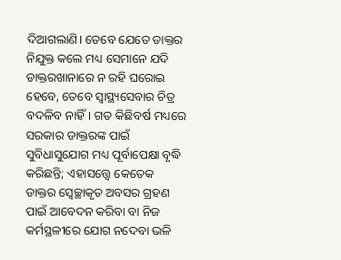ଦିଆଗଲାଣି। ତେବେ ଯେତେ ଡାକ୍ତର ନିଯୁକ୍ତ କଲେ ମଧ୍ୟ ସେମାନେ ଯଦି ଡାକ୍ତରଖାନାରେ ନ ରହି ଘରୋଇ ହେବେ, ତେବେ ସ୍ବାସ୍ଥ୍ୟସେବାର ଚିତ୍ର ବଦଳିବ ନାହିଁ। ଗତ କିଛିବର୍ଷ ମଧ୍ୟରେ ସରକାର ଡାକ୍ତରଙ୍କ ପାଇଁ ସୁବିଧାସୁଯୋଗ ମଧ୍ୟ ପୂର୍ବାପେକ୍ଷା ବୃଦ୍ଧି କରିଛନ୍ତି; ଏହାସତ୍ତ୍ବେ କେତେକ ଡାକ୍ତର ସ୍ବେଚ୍ଛାକୃତ ଅବସର ଗ୍ରହଣ ପାଇଁ ଆବେଦନ କରିବା ବା ନିଜ କର୍ମସ୍ଥଳୀରେ ଯୋଗ ନଦେବା ଭଳି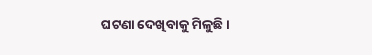ଘଟଣା ଦେଖିବାକୁ ମିଳୁଛି।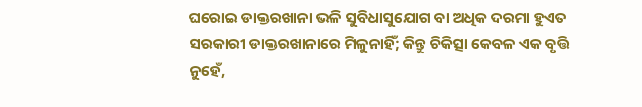ଘରୋଇ ଡାକ୍ତରଖାନା ଭଳି ସୁବିଧାସୁଯୋଗ ବା ଅଧିକ ଦରମା ହୁଏତ ସରକାରୀ ଡାକ୍ତରଖାନାରେ ମିଳୁନାହିଁ; କିନ୍ତୁ ଚିକିତ୍ସା କେବଳ ଏକ ବୃତ୍ତି ନୁହେଁ,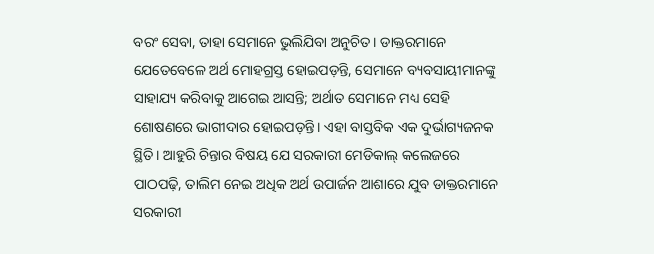ବରଂ ସେବା, ତାହା ସେମାନେ ଭୁଲିଯିବା ଅନୁଚିତ। ଡାକ୍ତରମାନେ ଯେତେବେଳେ ଅର୍ଥ ମୋହଗ୍ରସ୍ତ ହୋଇପଡ଼ନ୍ତି, ସେମାନେ ବ୍ୟବସାୟୀମାନଙ୍କୁ ସାହାଯ୍ୟ କରିବାକୁ ଆଗେଇ ଆସନ୍ତି; ଅର୍ଥାତ ସେମାନେ ମଧ୍ୟ ସେହି ଶୋଷଣରେ ଭାଗୀଦାର ହୋଇପଡ଼ନ୍ତି। ଏହା ବାସ୍ତବିକ ଏକ ଦୁର୍ଭାଗ୍ୟଜନକ ସ୍ଥିତି। ଆହୁରି ଚିନ୍ତାର ବିଷୟ ଯେ ସରକାରୀ ମେଡିକାଲ୍‌ କଲେଜରେ ପାଠପଢ଼ି, ତାଲିମ ନେଇ ଅଧିକ ଅର୍ଥ ଉପାର୍ଜନ ଆଶାରେ ଯୁବ ଡାକ୍ତରମାନେ ସରକାରୀ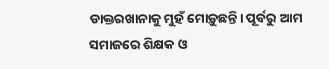ଡାକ୍ତରଖାନାକୁ ମୁହଁ ମୋଡ଼ୁଛନ୍ତି। ପୂର୍ବରୁ ଆମ ସମାଜରେ ଶିକ୍ଷକ ଓ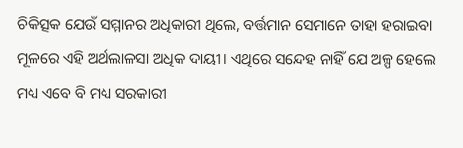ଚିକିତ୍ସକ ଯେଉଁ ସମ୍ମାନର ଅଧିକାରୀ ଥିଲେ, ବର୍ତ୍ତମାନ ସେମାନେ ତାହା ହରାଇବା ମୂଳରେ ଏହି ଅର୍ଥଲାଳସା ଅଧିକ ଦାୟୀ। ଏଥିରେ ସନ୍ଦେହ ନାହିଁ ଯେ ଅଳ୍ପ ହେଲେ ମଧ୍ୟ ଏବେ ବି ମଧ୍ୟ ସରକାରୀ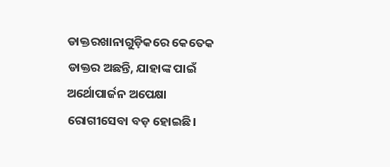ଡାକ୍ତରଖାନାଗୁଡ଼ିକରେ କେତେକ ଡାକ୍ତର ଅଛନ୍ତି, ଯାହାଙ୍କ ପାଇଁ ଅର୍ଥୋପାର୍ଜନ ଅପେକ୍ଷା ରୋଗୀସେବା ବଡ଼ ହୋଇଛି।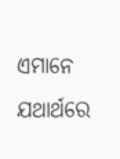ଏମାନେ ଯଥାର୍ଥରେ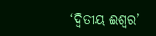‘ଦ୍ବିତୀୟ ଈଶ୍ବର’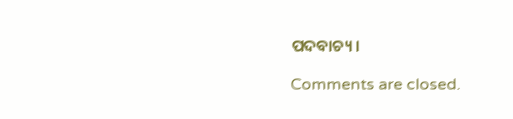ପଦବାଚ୍ୟ।

Comments are closed.